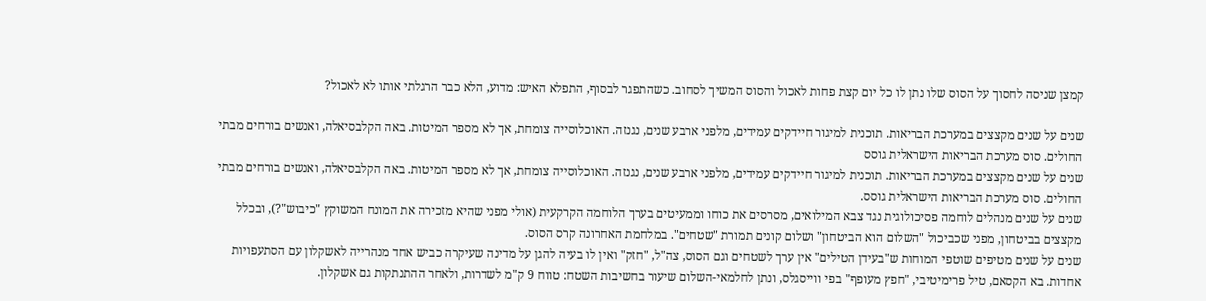קמצן שניסה לחסוך על הסוס שלו נתן לו כל יום קצת פחות לאכול והסוס המשיך לסחוב. כשהתפגר לבסוף, התפלא האיש: מדוע, הלא כבר הרגלתי אותו לא לאכול?

שנים על שנים מקצצים במערכת הבריאות. תוכנית למיגור חיידקים עמידים, מלפני ארבע שנים, נגנזה. האוכלוסייה צומחת, אך לא מספר המיטות. באה הקלבסיאלה, ואנשים בורחים מבתי החולים. סוס מערכת הבריאות הישראלית גוסס
שנים על שנים מקצצים במערכת הבריאות. תוכנית למיגור חיידקים עמידים, מלפני ארבע שנים, נגנזה. האוכלוסייה צומחת, אך לא מספר המיטות. באה הקלבסיאלה, ואנשים בורחים מבתי החולים. סוס מערכת הבריאות הישראלית גוסס.
שנים על שנים מנהלים לוחמה פסיכולוגית נגד צבא המילואים, מסרסים את כוחו וממעיטים בערך הלוחמה הקרקעית (אולי מפני שהיא מזכירה את המונח המשוקץ "כיבוש"?), ובכלל מקצצים בביטחון, מפני שכביכול "השלום הוא הביטחון" ושלום קונים תמורת "שטחים". במלחמת האחרונה קרס הסוס.
שנים על שנים מטיפים שוטפי המוחות ש"בעידן הטילים" אין ערך לשטחים וגם הסוס, צה"ל, "חזק" ואין לו בעיה להגן על מדינה שעיקרה כביש אחד מנהרייה לאשקלון עם הסתעפויות אחדות. בא הקסאם, טיל פרימיטיבי, "חפץ מעופף" בפי ווייסגלס, ונתן לחלמאי-השלום שיעור בחשיבות השטח: טווח 9 ק"מ לשדרות, ולאחר ההתנתקות גם אשקלון.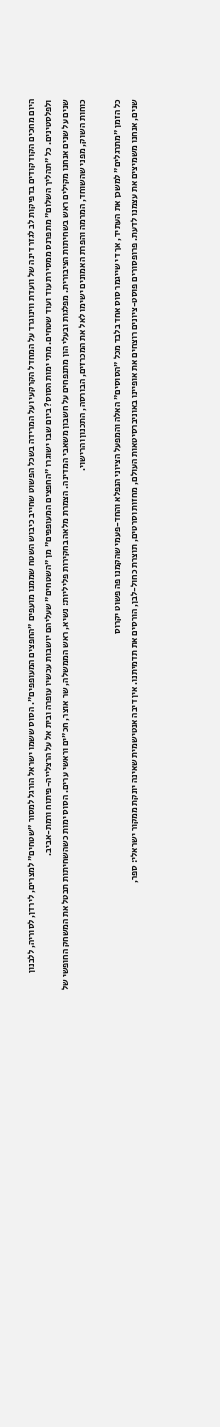היום מחכים הקודקודים בדפיקות לב לגזר דינה של וועדת ווינוגרד על המחדל הקרקעי ועל המרידה בשכל הפשוט שחייב כיבוש השטח שממנו מועפים "החפצים המעופפים". הסוס ששמו ישראל הורגל למסור "שטחים" למצרים, לירדן, לסוריה, ללבנון ולפלסטינים. כל "תהליך השלום" מתפרנס ממסירת עוד ועוד שטחים. מתי ימות הסוס? ביום שבו ישוגרו "החפצים המעופפים" מן "השטחים" שעליהם יושבות עכשיו עופרה ובית אל על הרצלייה-פיתוח ורמת-אביב.
שנים על שנים אנחנו מקילים ראש בשחיתות הציבורית. מפלגות ובעלי הון מתנפחים על חשבון משאבי המדינה. הצמרת מלאה בחקירות פליליות: נשיא, ראש הממשלה, שר אוצר, חכ"ים וראשי ערים. הסוס ימות כשהשחיתות תבטל את המשחק החופשי של כוחות השוק, מפני שהשוחד, המרמה והפרת האמונים ישימו לאל את המכרזים, הבורסה, התכנון והרישוי.

כל הזמן "מתרגלים" למשכן את העתיד, אך די שייגמר סוס אחד בלבד מכל "הסוסים" האלה והמפעל הציוני הנפלא והחד-פעמי שהקמנו פה פשוט יקרוס
שנים, אנחנו משמיצים את עצמנו לדעת. פרופסורים פוסט-ציונים רוצחים את אופיינו באוניברסיטאות העולם, מחזות וסרטים, תוצרת כחול-לבן, הורסים את תדמיתנו. אין דיבה אנטישמית שאינה יונקת ממקור ישראלי: ספר,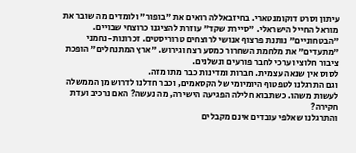עיתון וסרט דוקומנטארי. בחיזבאללה רואים את "בופור" ולומדים מה שובר את מוראל החייל הישראלי. "סיירת שקד" עוזרת להציגנו כרוצחי שבויים. "הבטחוניים" נותנת פרצוף אנושי לרוצחים טרוריסטים. זכרונות-נחמני "מתעדים" את מלחמת השחרור כמסע רצח וגירוש. "ארץ המתנחלים" הופכת ציבור חלוצי וערכי לחבר פורעים ונשלנים.
לסוס אין שנאה עצמית. חברות ומדינות כבר מתו מזה.
וגם התרגלנו לטפטוף היומיומי של הקסאמים, וכבר חדלנו לדרוש מן הממשלה לעשות משהו. כשתבוא חלילה הפגיעה הישירה, מה נעשה? האם נרכיב ועדת חקירה?
והתרגלנו שאלפי עובדים אינם מקבלים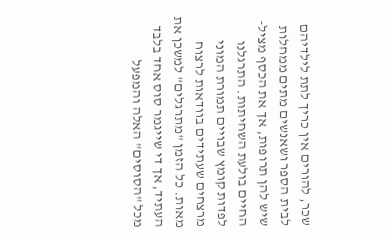שכר, להורים אין כריך לתת לילדיהם לבית הספר ושאנשים מתים ממחלות שיש להן תרופות, אך את הכסף מציל-החיים בולעת השחיתות. התרגלנו לפדות קומץ שבויים תמורת המוני מרצחים שעתידים בוודאות לרצוח מאות. כל הזמן "מתרגלים" למשכן את העתיד, אך די שייגמר סוס אחד בלבד מכל "הסוסים" האלה והמפעל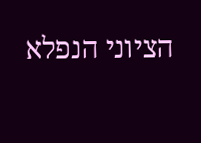הציוני הנפלא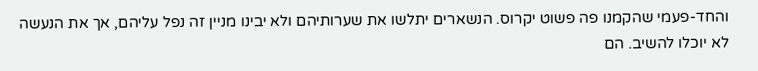והחד-פעמי שהקמנו פה פשוט יקרוס. הנשארים יתלשו את שערותיהם ולא יבינו מניין זה נפל עליהם, אך את הנעשה לא יוכלו להשיב. הם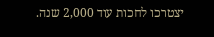יצטרכו לחכות עוד 2,000 שנה.